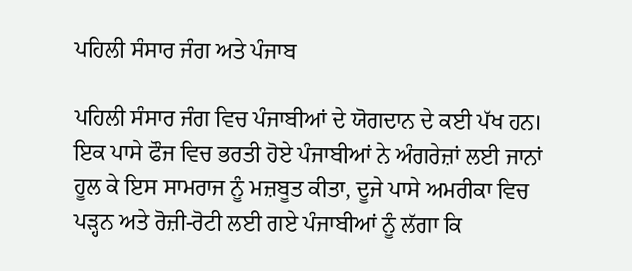ਪਹਿਲੀ ਸੰਸਾਰ ਜੰਗ ਅਤੇ ਪੰਜਾਬ

ਪਹਿਲੀ ਸੰਸਾਰ ਜੰਗ ਵਿਚ ਪੰਜਾਬੀਆਂ ਦੇ ਯੋਗਦਾਨ ਦੇ ਕਈ ਪੱਖ ਹਨ। ਇਕ ਪਾਸੇ ਫੌਜ ਵਿਚ ਭਰਤੀ ਹੋਏ ਪੰਜਾਬੀਆਂ ਨੇ ਅੰਗਰੇਜ਼ਾਂ ਲਈ ਜਾਨਾਂ ਹੂਲ ਕੇ ਇਸ ਸਾਮਰਾਜ ਨੂੰ ਮਜ਼ਬੂਤ ਕੀਤਾ, ਦੂਜੇ ਪਾਸੇ ਅਮਰੀਕਾ ਵਿਚ ਪੜ੍ਹਨ ਅਤੇ ਰੋਜ਼ੀ-ਰੋਟੀ ਲਈ ਗਏ ਪੰਜਾਬੀਆਂ ਨੂੰ ਲੱਗਾ ਕਿ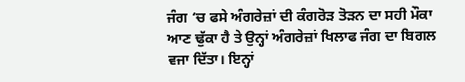ਜੰਗ ‘ਚ ਫਸੇ ਅੰਗਰੇਜ਼ਾਂ ਦੀ ਕੰਗਰੋੜ ਤੋੜਨ ਦਾ ਸਹੀ ਮੌਕਾ ਆਣ ਢੁੱਕਾ ਹੈ ਤੇ ਉਨ੍ਹਾਂ ਅੰਗਰੇਜ਼ਾਂ ਖਿਲਾਫ ਜੰਗ ਦਾ ਬਿਗਲ ਵਜਾ ਦਿੱਤਾ। ਇਨ੍ਹਾਂ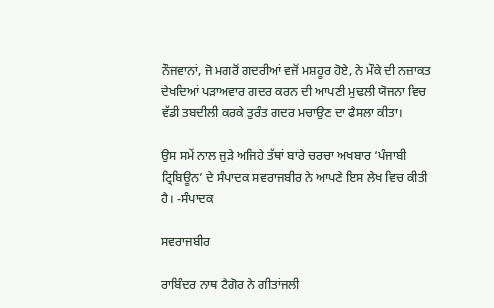ਨੌਜਵਾਨਾਂ, ਜੋ ਮਗਰੋਂ ਗਦਰੀਆਂ ਵਜੋਂ ਮਸ਼ਹੂਰ ਹੋਏ, ਨੇ ਮੌਕੇ ਦੀ ਨਜ਼ਾਕਤ ਦੇਖਦਿਆਂ ਪੜਾਅਵਾਰ ਗਦਰ ਕਰਨ ਦੀ ਆਪਣੀ ਮੁਢਲੀ ਯੋਜਨਾ ਵਿਚ ਵੱਡੀ ਤਬਦੀਲੀ ਕਰਕੇ ਤੁਰੰਤ ਗਦਰ ਮਚਾਉਣ ਦਾ ਫੈਸਲਾ ਕੀਤਾ।

ਉਸ ਸਮੇਂ ਨਾਲ ਜੁੜੇ ਅਜਿਹੇ ਤੱਥਾਂ ਬਾਰੇ ਚਰਚਾ ਅਖਬਾਰ ‘ਪੰਜਾਬੀ ਟ੍ਰਿਬਿਊਨ’ ਦੇ ਸੰਪਾਦਕ ਸਵਰਾਜਬੀਰ ਨੇ ਆਪਣੇ ਇਸ ਲੇਖ ਵਿਚ ਕੀਤੀ ਹੈ। -ਸੰਪਾਦਕ

ਸਵਰਾਜਬੀਰ

ਰਾਬਿੰਦਰ ਨਾਥ ਟੈਗੋਰ ਨੇ ਗੀਤਾਂਜਲੀ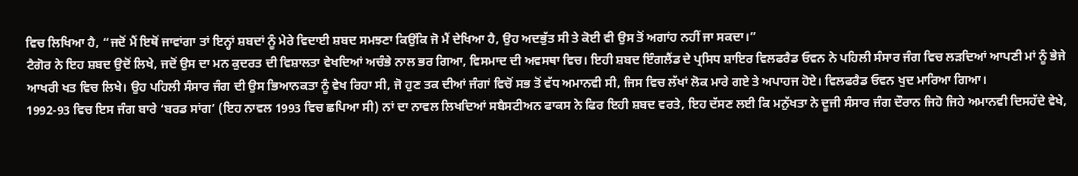ਵਿਚ ਲਿਖਿਆ ਹੈ, “ਜਦੋਂ ਮੈਂ ਇਥੋਂ ਜਾਵਾਂਗਾ ਤਾਂ ਇਨ੍ਹਾਂ ਸ਼ਬਦਾਂ ਨੂੰ ਮੇਰੇ ਵਿਦਾਈ ਸ਼ਬਦ ਸਮਝਣਾ ਕਿਉਂਕਿ ਜੋ ਮੈਂ ਦੇਖਿਆ ਹੈ, ਉਹ ਅਦਭੁੱਤ ਸੀ ਤੇ ਕੋਈ ਵੀ ਉਸ ਤੋਂ ਅਗਾਂਹ ਨਹੀਂ ਜਾ ਸਕਦਾ।”
ਟੈਗੋਰ ਨੇ ਇਹ ਸ਼ਬਦ ਉਦੋਂ ਲਿਖੇ, ਜਦੋਂ ਉਸ ਦਾ ਮਨ ਕੁਦਰਤ ਦੀ ਵਿਸ਼ਾਲਤਾ ਵੇਖਦਿਆਂ ਅਚੰਭੇ ਨਾਲ ਭਰ ਗਿਆ, ਵਿਸਮਾਦ ਦੀ ਅਵਸਥਾ ਵਿਚ। ਇਹੀ ਸ਼ਬਦ ਇੰਗਲੈਂਡ ਦੇ ਪ੍ਰਸਿਧ ਸ਼ਾਇਰ ਵਿਲਫਰੈਡ ਓਵਨ ਨੇ ਪਹਿਲੀ ਸੰਸਾਰ ਜੰਗ ਵਿਚ ਲੜਦਿਆਂ ਆਪਣੀ ਮਾਂ ਨੂੰ ਭੇਜੇ ਆਖਰੀ ਖਤ ਵਿਚ ਲਿਖੇ। ਉਹ ਪਹਿਲੀ ਸੰਸਾਰ ਜੰਗ ਦੀ ਉਸ ਭਿਆਨਕਤਾ ਨੂੰ ਵੇਖ ਰਿਹਾ ਸੀ, ਜੋ ਹੁਣ ਤਕ ਦੀਆਂ ਜੰਗਾਂ ਵਿਚੋਂ ਸਭ ਤੋਂ ਵੱਧ ਅਮਾਨਵੀ ਸੀ, ਜਿਸ ਵਿਚ ਲੱਖਾਂ ਲੋਕ ਮਾਰੇ ਗਏ ਤੇ ਅਪਾਹਜ ਹੋਏ। ਵਿਲਫਰੈਡ ਓਵਨ ਖੁਦ ਮਾਰਿਆ ਗਿਆ।
1992-93 ਵਿਚ ਇਸ ਜੰਗ ਬਾਰੇ ‘ਬਰਡ ਸਾਂਗ’ (ਇਹ ਨਾਵਲ 1993 ਵਿਚ ਛਪਿਆ ਸੀ) ਨਾਂ ਦਾ ਨਾਵਲ ਲਿਖਦਿਆਂ ਸਬੈਸਟੀਅਨ ਫਾਕਸ ਨੇ ਫਿਰ ਇਹੀ ਸ਼ਬਦ ਵਰਤੇ, ਇਹ ਦੱਸਣ ਲਈ ਕਿ ਮਨੁੱਖਤਾ ਨੇ ਦੂਜੀ ਸੰਸਾਰ ਜੰਗ ਦੌਰਾਨ ਜਿਹੋ ਜਿਹੇ ਅਮਾਨਵੀ ਦਿਸਹੱਦੇ ਵੇਖੇ,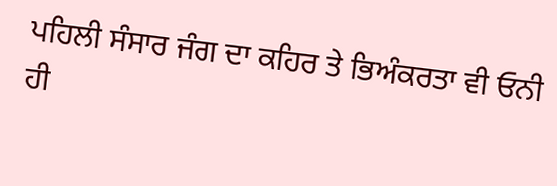ਪਹਿਲੀ ਸੰਸਾਰ ਜੰਗ ਦਾ ਕਹਿਰ ਤੇ ਭਿਅੰਕਰਤਾ ਵੀ ਓਨੀ ਹੀ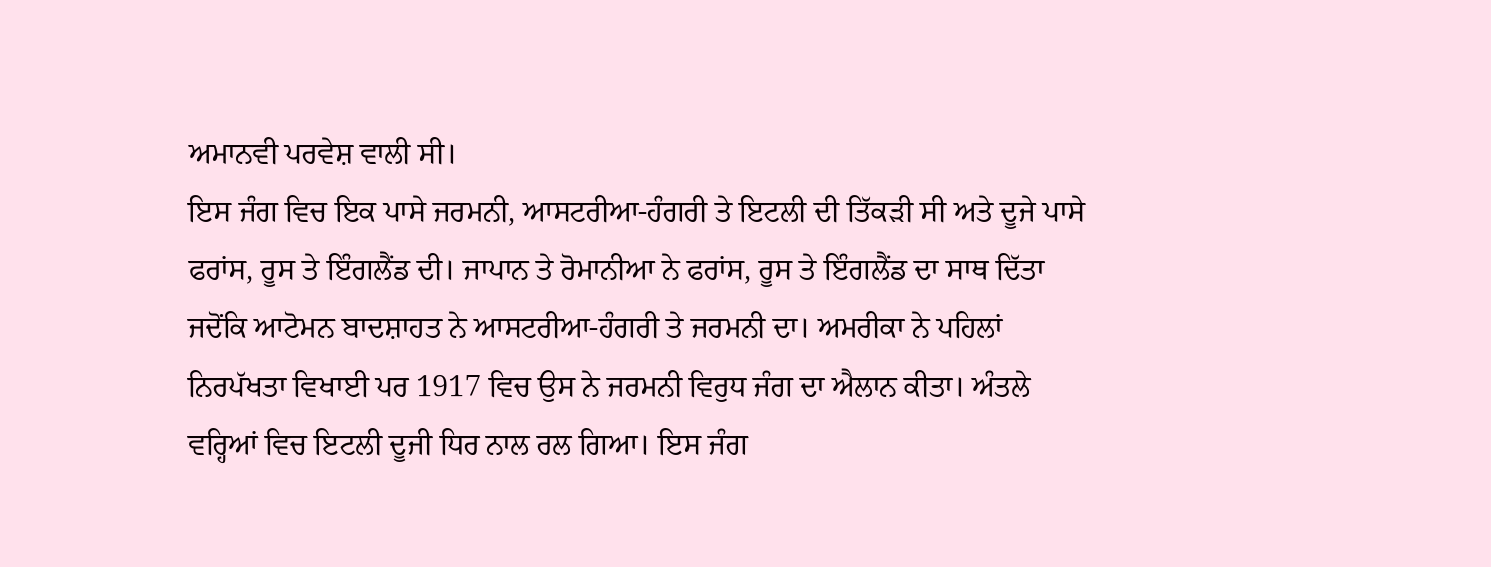ਅਮਾਨਵੀ ਪਰਵੇਸ਼ ਵਾਲੀ ਸੀ।
ਇਸ ਜੰਗ ਵਿਚ ਇਕ ਪਾਸੇ ਜਰਮਨੀ, ਆਸਟਰੀਆ-ਹੰਗਰੀ ਤੇ ਇਟਲੀ ਦੀ ਤਿੱਕੜੀ ਸੀ ਅਤੇ ਦੂਜੇ ਪਾਸੇ ਫਰਾਂਸ, ਰੂਸ ਤੇ ਇੰਗਲੈਂਡ ਦੀ। ਜਾਪਾਨ ਤੇ ਰੋਮਾਨੀਆ ਨੇ ਫਰਾਂਸ, ਰੂਸ ਤੇ ਇੰਗਲੈਂਡ ਦਾ ਸਾਥ ਦਿੱਤਾ ਜਦੋਂਕਿ ਆਟੋਮਨ ਬਾਦਸ਼ਾਹਤ ਨੇ ਆਸਟਰੀਆ-ਹੰਗਰੀ ਤੇ ਜਰਮਨੀ ਦਾ। ਅਮਰੀਕਾ ਨੇ ਪਹਿਲਾਂ ਨਿਰਪੱਖਤਾ ਵਿਖਾਈ ਪਰ 1917 ਵਿਚ ਉਸ ਨੇ ਜਰਮਨੀ ਵਿਰੁਧ ਜੰਗ ਦਾ ਐਲਾਨ ਕੀਤਾ। ਅੰਤਲੇ ਵਰ੍ਹਿਆਂ ਵਿਚ ਇਟਲੀ ਦੂਜੀ ਧਿਰ ਨਾਲ ਰਲ ਗਿਆ। ਇਸ ਜੰਗ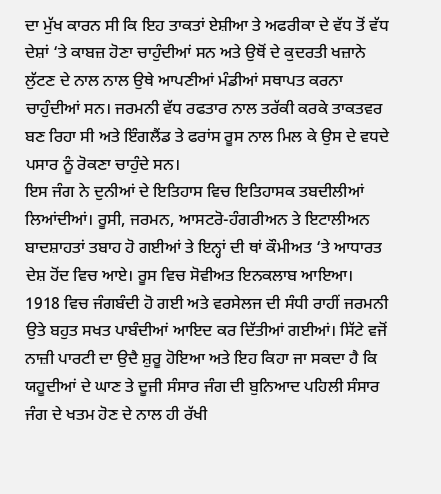ਦਾ ਮੁੱਖ ਕਾਰਨ ਸੀ ਕਿ ਇਹ ਤਾਕਤਾਂ ਏਸ਼ੀਆ ਤੇ ਅਫਰੀਕਾ ਦੇ ਵੱਧ ਤੋਂ ਵੱਧ ਦੇਸ਼ਾਂ ‘ਤੇ ਕਾਬਜ਼ ਹੋਣਾ ਚਾਹੁੰਦੀਆਂ ਸਨ ਅਤੇ ਉਥੋਂ ਦੇ ਕੁਦਰਤੀ ਖਜ਼ਾਨੇ ਲੁੱਟਣ ਦੇ ਨਾਲ ਨਾਲ ਉਥੇ ਆਪਣੀਆਂ ਮੰਡੀਆਂ ਸਥਾਪਤ ਕਰਨਾ ਚਾਹੁੰਦੀਆਂ ਸਨ। ਜਰਮਨੀ ਵੱਧ ਰਫਤਾਰ ਨਾਲ ਤਰੱਕੀ ਕਰਕੇ ਤਾਕਤਵਰ ਬਣ ਰਿਹਾ ਸੀ ਅਤੇ ਇੰਗਲੈਂਡ ਤੇ ਫਰਾਂਸ ਰੂਸ ਨਾਲ ਮਿਲ ਕੇ ਉਸ ਦੇ ਵਧਦੇ ਪਸਾਰ ਨੂੰ ਰੋਕਣਾ ਚਾਹੁੰਦੇ ਸਨ।
ਇਸ ਜੰਗ ਨੇ ਦੁਨੀਆਂ ਦੇ ਇਤਿਹਾਸ ਵਿਚ ਇਤਿਹਾਸਕ ਤਬਦੀਲੀਆਂ ਲਿਆਂਦੀਆਂ। ਰੂਸੀ, ਜਰਮਨ, ਆਸਟਰੋ-ਹੰਗਰੀਅਨ ਤੇ ਇਟਾਲੀਅਨ ਬਾਦਸ਼ਾਹਤਾਂ ਤਬਾਹ ਹੋ ਗਈਆਂ ਤੇ ਇਨ੍ਹਾਂ ਦੀ ਥਾਂ ਕੌਮੀਅਤ ‘ਤੇ ਆਧਾਰਤ ਦੇਸ਼ ਹੋਂਦ ਵਿਚ ਆਏ। ਰੂਸ ਵਿਚ ਸੋਵੀਅਤ ਇਨਕਲਾਬ ਆਇਆ। 1918 ਵਿਚ ਜੰਗਬੰਦੀ ਹੋ ਗਈ ਅਤੇ ਵਰਸੇਲਜ ਦੀ ਸੰਧੀ ਰਾਹੀਂ ਜਰਮਨੀ ਉਤੇ ਬਹੁਤ ਸਖਤ ਪਾਬੰਦੀਆਂ ਆਇਦ ਕਰ ਦਿੱਤੀਆਂ ਗਈਆਂ। ਸਿੱਟੇ ਵਜੋਂ ਨਾਜ਼ੀ ਪਾਰਟੀ ਦਾ ਉਦੈ ਸ਼ੁਰੂ ਹੋਇਆ ਅਤੇ ਇਹ ਕਿਹਾ ਜਾ ਸਕਦਾ ਹੈ ਕਿ ਯਹੂਦੀਆਂ ਦੇ ਘਾਣ ਤੇ ਦੂਜੀ ਸੰਸਾਰ ਜੰਗ ਦੀ ਬੁਨਿਆਦ ਪਹਿਲੀ ਸੰਸਾਰ ਜੰਗ ਦੇ ਖਤਮ ਹੋਣ ਦੇ ਨਾਲ ਹੀ ਰੱਖੀ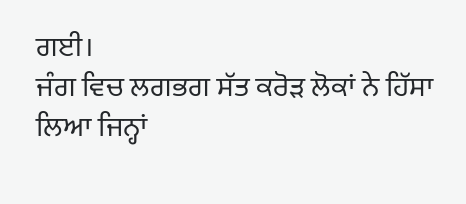ਗਈ।
ਜੰਗ ਵਿਚ ਲਗਭਗ ਸੱਤ ਕਰੋੜ ਲੋਕਾਂ ਨੇ ਹਿੱਸਾ ਲਿਆ ਜਿਨ੍ਹਾਂ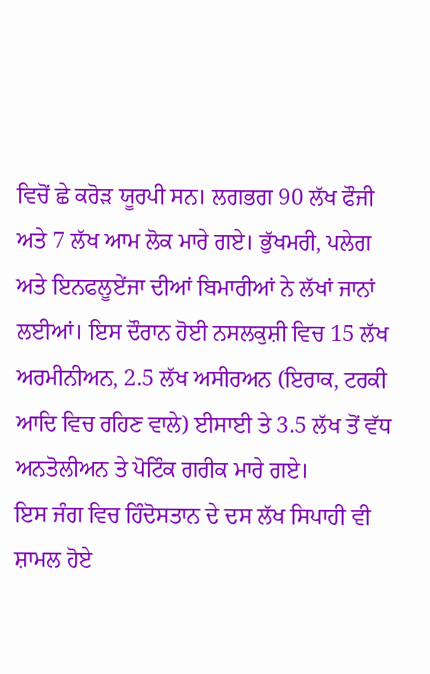ਵਿਚੋਂ ਛੇ ਕਰੋੜ ਯੂਰਪੀ ਸਨ। ਲਗਭਗ 90 ਲੱਖ ਫੌਜੀ ਅਤੇ 7 ਲੱਖ ਆਮ ਲੋਕ ਮਾਰੇ ਗਏ। ਭੁੱਖਮਰੀ, ਪਲੇਗ ਅਤੇ ਇਨਫਲੂਏਂਜਾ ਦੀਆਂ ਬਿਮਾਰੀਆਂ ਨੇ ਲੱਖਾਂ ਜਾਨਾਂ ਲਈਆਂ। ਇਸ ਦੌਰਾਨ ਹੋਈ ਨਸਲਕੁਸ਼ੀ ਵਿਚ 15 ਲੱਖ ਅਰਮੀਨੀਅਨ, 2.5 ਲੱਖ ਅਸੀਰਅਨ (ਇਰਾਕ, ਟਰਕੀ ਆਦਿ ਵਿਚ ਰਹਿਣ ਵਾਲੇ) ਈਸਾਈ ਤੇ 3.5 ਲੱਖ ਤੋਂ ਵੱਧ ਅਨਤੋਲੀਅਨ ਤੇ ਪੋਟਿੰਕ ਗਰੀਕ ਮਾਰੇ ਗਏ।
ਇਸ ਜੰਗ ਵਿਚ ਹਿੰਦੋਸਤਾਨ ਦੇ ਦਸ ਲੱਖ ਸਿਪਾਹੀ ਵੀ ਸ਼ਾਮਲ ਹੋਏ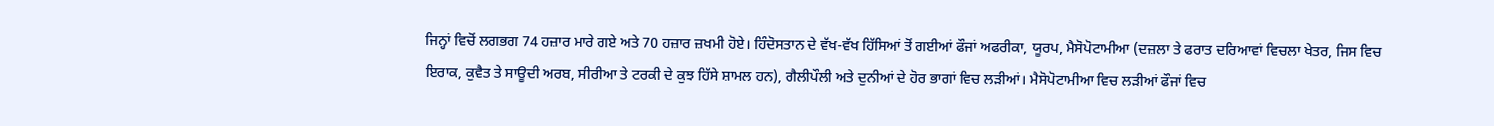ਜਿਨ੍ਹਾਂ ਵਿਚੋਂ ਲਗਭਗ 74 ਹਜ਼ਾਰ ਮਾਰੇ ਗਏ ਅਤੇ 70 ਹਜ਼ਾਰ ਜ਼ਖਮੀ ਹੋਏ। ਹਿੰਦੋਸਤਾਨ ਦੇ ਵੱਖ-ਵੱਖ ਹਿੱਸਿਆਂ ਤੋਂ ਗਈਆਂ ਫੌਜਾਂ ਅਫਰੀਕਾ, ਯੂਰਪ, ਮੈਸੋਪੋਟਾਮੀਆ (ਦਜ਼ਲਾ ਤੇ ਫਰਾਤ ਦਰਿਆਵਾਂ ਵਿਚਲਾ ਖੇਤਰ, ਜਿਸ ਵਿਚ ਇਰਾਕ, ਕੁਵੈਤ ਤੇ ਸਾਊਦੀ ਅਰਬ, ਸੀਰੀਆ ਤੇ ਟਰਕੀ ਦੇ ਕੁਝ ਹਿੱਸੇ ਸ਼ਾਮਲ ਹਨ), ਗੈਲੀਪੌਲੀ ਅਤੇ ਦੁਨੀਆਂ ਦੇ ਹੋਰ ਭਾਗਾਂ ਵਿਚ ਲੜੀਆਂ। ਮੈਸੋਪੋਟਾਮੀਆ ਵਿਚ ਲੜੀਆਂ ਫੌਜਾਂ ਵਿਚ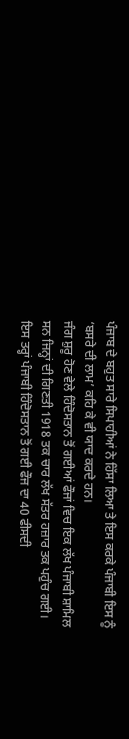ਪੰਜਾਬ ਦੇ ਬਹੁਤ ਸਾਰੇ ਸਿਪਾਹੀਆਂ ਨੇ ਹਿੱਸਾ ਲਿਆ ਤੇ ਇਸ ਕਰਕੇ ਪੰਜਾਬੀ ਇਸ ਨੂੰ ‘ਬਸਰੇ ਦੀ ਲਾਮ’ ਕਹਿ ਕੇ ਵੀ ਯਾਦ ਕਰਦੇ ਹਨ।
ਜੰਗ ਸ਼ੁਰੂ ਹੋਣ ਵੇਲੇ ਹਿੰਦੋਸਤਾਨ ਤੋਂ ਗਈਆਂ ਫੌਜਾਂ ਵਿਚ ਇਕ ਲੱਖ ਪੰਜਾਬੀ ਸ਼ਾਮਿਲ ਸਨ ਜਿਨ੍ਹਾਂ ਦੀ ਗਿਣਤੀ 1918 ਤਕ ਚਾਰ ਲੱਖ ਸੱਤਰ ਹਜ਼ਾਰ ਤਕ ਪਹੁੰਚ ਗਈ। ਇਸ ਤਰ੍ਹਾਂ ਪੰਜਾਬੀ ਹਿੰਦੋਸਤਾਨ ਤੋਂ ਗਈ ਫੌਜ ਦਾ 40 ਫੀਸਦੀ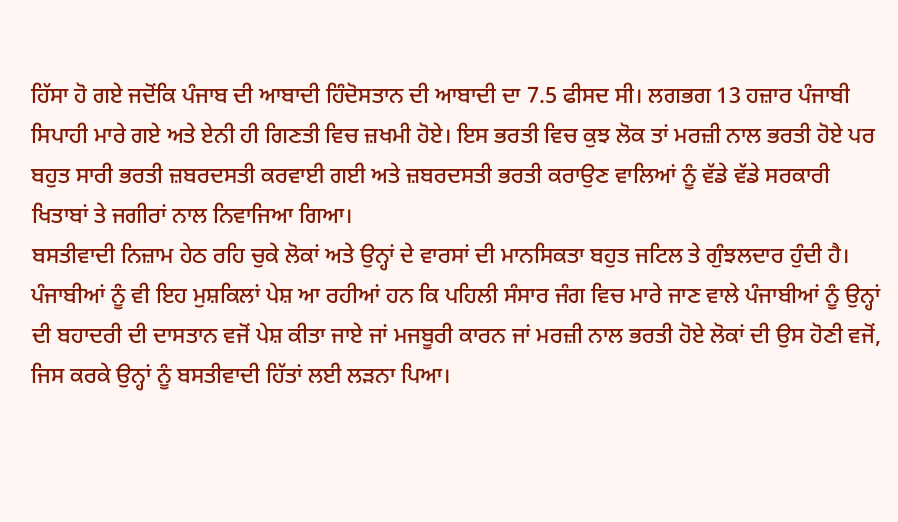ਹਿੱਸਾ ਹੋ ਗਏ ਜਦੋਂਕਿ ਪੰਜਾਬ ਦੀ ਆਬਾਦੀ ਹਿੰਦੋਸਤਾਨ ਦੀ ਆਬਾਦੀ ਦਾ 7.5 ਫੀਸਦ ਸੀ। ਲਗਭਗ 13 ਹਜ਼ਾਰ ਪੰਜਾਬੀ ਸਿਪਾਹੀ ਮਾਰੇ ਗਏ ਅਤੇ ਏਨੀ ਹੀ ਗਿਣਤੀ ਵਿਚ ਜ਼ਖਮੀ ਹੋਏ। ਇਸ ਭਰਤੀ ਵਿਚ ਕੁਝ ਲੋਕ ਤਾਂ ਮਰਜ਼ੀ ਨਾਲ ਭਰਤੀ ਹੋਏ ਪਰ ਬਹੁਤ ਸਾਰੀ ਭਰਤੀ ਜ਼ਬਰਦਸਤੀ ਕਰਵਾਈ ਗਈ ਅਤੇ ਜ਼ਬਰਦਸਤੀ ਭਰਤੀ ਕਰਾਉਣ ਵਾਲਿਆਂ ਨੂੰ ਵੱਡੇ ਵੱਡੇ ਸਰਕਾਰੀ ਖਿਤਾਬਾਂ ਤੇ ਜਗੀਰਾਂ ਨਾਲ ਨਿਵਾਜਿਆ ਗਿਆ।
ਬਸਤੀਵਾਦੀ ਨਿਜ਼ਾਮ ਹੇਠ ਰਹਿ ਚੁਕੇ ਲੋਕਾਂ ਅਤੇ ਉਨ੍ਹਾਂ ਦੇ ਵਾਰਸਾਂ ਦੀ ਮਾਨਸਿਕਤਾ ਬਹੁਤ ਜਟਿਲ ਤੇ ਗੁੰਝਲਦਾਰ ਹੁੰਦੀ ਹੈ। ਪੰਜਾਬੀਆਂ ਨੂੰ ਵੀ ਇਹ ਮੁਸ਼ਕਿਲਾਂ ਪੇਸ਼ ਆ ਰਹੀਆਂ ਹਨ ਕਿ ਪਹਿਲੀ ਸੰਸਾਰ ਜੰਗ ਵਿਚ ਮਾਰੇ ਜਾਣ ਵਾਲੇ ਪੰਜਾਬੀਆਂ ਨੂੰ ਉਨ੍ਹਾਂ ਦੀ ਬਹਾਦਰੀ ਦੀ ਦਾਸਤਾਨ ਵਜੋਂ ਪੇਸ਼ ਕੀਤਾ ਜਾਏ ਜਾਂ ਮਜਬੂਰੀ ਕਾਰਨ ਜਾਂ ਮਰਜ਼ੀ ਨਾਲ ਭਰਤੀ ਹੋਏ ਲੋਕਾਂ ਦੀ ਉਸ ਹੋਣੀ ਵਜੋਂ, ਜਿਸ ਕਰਕੇ ਉਨ੍ਹਾਂ ਨੂੰ ਬਸਤੀਵਾਦੀ ਹਿੱਤਾਂ ਲਈ ਲੜਨਾ ਪਿਆ।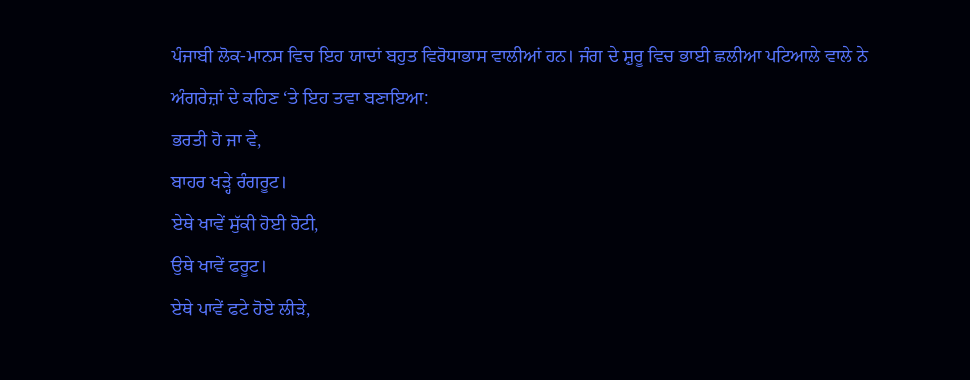ਪੰਜਾਬੀ ਲੋਕ-ਮਾਨਸ ਵਿਚ ਇਹ ਯਾਦਾਂ ਬਹੁਤ ਵਿਰੋਧਾਭਾਸ ਵਾਲੀਆਂ ਹਨ। ਜੰਗ ਦੇ ਸ਼ੁਰੂ ਵਿਚ ਭਾਈ ਛਲੀਆ ਪਟਿਆਲੇ ਵਾਲੇ ਨੇ ਅੰਗਰੇਜ਼ਾਂ ਦੇ ਕਹਿਣ ‘ਤੇ ਇਹ ਤਵਾ ਬਣਾਇਆ:
ਭਰਤੀ ਹੋ ਜਾ ਵੇ,
ਬਾਹਰ ਖੜ੍ਹੇ ਰੰਗਰੂਟ।
ਏਥੇ ਖਾਵੇਂ ਸੁੱਕੀ ਹੋਈ ਰੋਟੀ,
ਉਥੇ ਖਾਵੇਂ ਫਰੂਟ।
ਏਥੇ ਪਾਵੇਂ ਫਟੇ ਹੋਏ ਲੀੜੇ,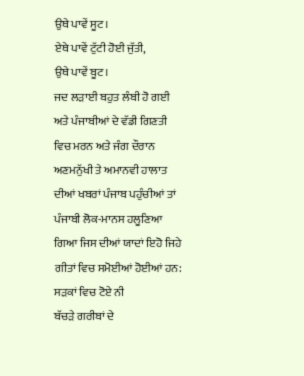ਉਥੇ ਪਾਵੇਂ ਸੂਟ।
ਏਥੇ ਪਾਵੇਂ ਟੁੱਟੀ ਹੋਈ ਜੁੱਤੀ,
ਉਥੇ ਪਾਵੇਂ ਬੂਟ।
ਜਦ ਲੜਾਈ ਬਹੁਤ ਲੰਬੀ ਹੋ ਗਈ ਅਤੇ ਪੰਜਾਬੀਆਂ ਦੇ ਵੱਡੀ ਗਿਣਤੀ ਵਿਚ ਮਰਨ ਅਤੇ ਜੰਗ ਦੌਰਾਨ ਅਣਮਨੁੱਖੀ ਤੇ ਅਮਾਨਵੀ ਹਾਲਾਤ ਦੀਆਂ ਖਬਰਾਂ ਪੰਜਾਬ ਪਹੁੰਚੀਆਂ ਤਾਂ ਪੰਜਾਬੀ ਲੋਕ-ਮਾਨਸ ਹਲੂਣਿਆ ਗਿਆ ਜਿਸ ਦੀਆਂ ਯਾਦਾਂ ਇਹੋ ਜਿਹੇ ਗੀਤਾਂ ਵਿਚ ਸਮੋਈਆਂ ਹੋਈਆਂ ਹਨ:
ਸੜਕਾਂ ਵਿਚ ਟੋਏ ਨੀ
ਬੱਚੜੇ ਗਰੀਬਾਂ ਦੇ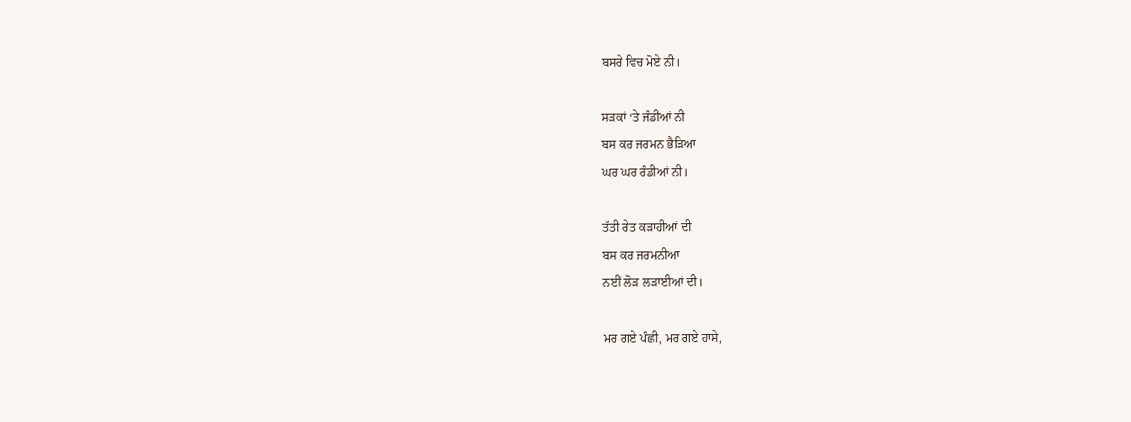ਬਸਰੇ ਵਿਚ ਮੋਏ ਨੀ।

ਸੜਕਾਂ ‘ਤੇ ਜੰਡੀਆਂ ਨੀ
ਬਸ ਕਰ ਜਰਮਨ ਭੈੜਿਆ
ਘਰ ਘਰ ਰੰਡੀਆਂ ਨੀ।

ਤੱਤੀ ਰੇਤ ਕੜਾਹੀਆਂ ਦੀ
ਬਸ ਕਰ ਜਰਮਨੀਆ
ਨਈਂ ਲੋੜ ਲੜਾਈਆਂ ਦੀ।

ਮਰ ਗਏ ਪੰਛੀ, ਮਰ ਗਏ ਹਾਸੇ,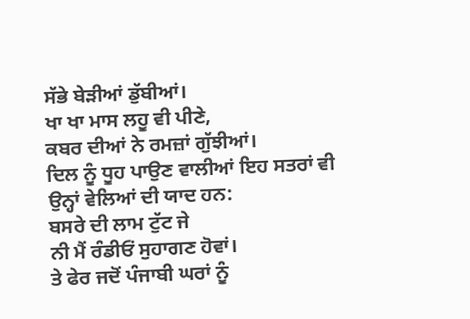ਸੱਭੇ ਬੇੜੀਆਂ ਡੁੱਬੀਆਂ।
ਖਾ ਖਾ ਮਾਸ ਲਹੂ ਵੀ ਪੀਣੇ,
ਕਬਰ ਦੀਆਂ ਨੇ ਰਮਜ਼ਾਂ ਗੁੱਝੀਆਂ।
ਦਿਲ ਨੂੰ ਧੂਹ ਪਾਉਣ ਵਾਲੀਆਂ ਇਹ ਸਤਰਾਂ ਵੀ ਉਨ੍ਹਾਂ ਵੇਲਿਆਂ ਦੀ ਯਾਦ ਹਨ:
ਬਸਰੇ ਦੀ ਲਾਮ ਟੁੱਟ ਜੇ
ਨੀ ਮੈਂ ਰੰਡੀਓਂ ਸੁਹਾਗਣ ਹੋਵਾਂ।
ਤੇ ਫੇਰ ਜਦੋਂ ਪੰਜਾਬੀ ਘਰਾਂ ਨੂੰ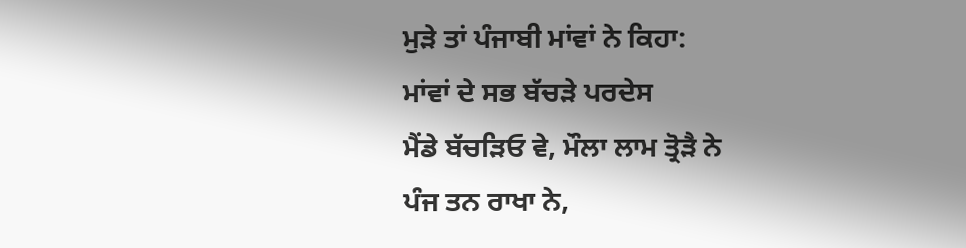ਮੁੜੇ ਤਾਂ ਪੰਜਾਬੀ ਮਾਂਵਾਂ ਨੇ ਕਿਹਾ:
ਮਾਂਵਾਂ ਦੇ ਸਭ ਬੱਚੜੇ ਪਰਦੇਸ
ਮੈਂਡੇ ਬੱਚੜਿਓ ਵੇ, ਮੌਲਾ ਲਾਮ ਤ੍ਰੋੜੈ ਨੇ
ਪੰਜ ਤਨ ਰਾਖਾ ਨੇ,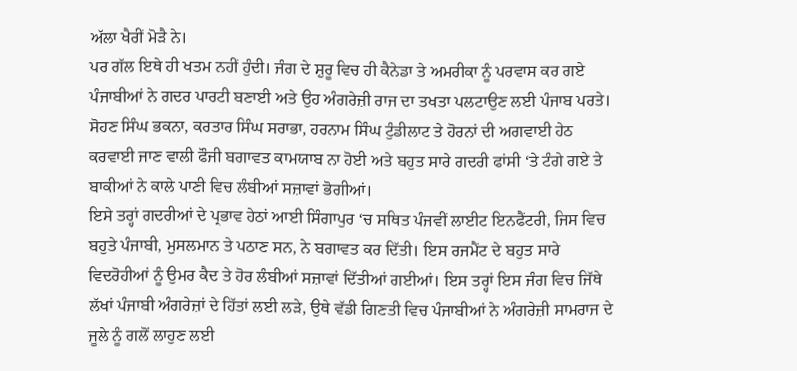ਅੱਲਾ ਖੈਰੀਂ ਮੋੜੈ ਨੇ।
ਪਰ ਗੱਲ ਇਥੇ ਹੀ ਖਤਮ ਨਹੀਂ ਹੁੰਦੀ। ਜੰਗ ਦੇ ਸ਼ੁਰੂ ਵਿਚ ਹੀ ਕੈਨੇਡਾ ਤੇ ਅਮਰੀਕਾ ਨੂੰ ਪਰਵਾਸ ਕਰ ਗਏ ਪੰਜਾਬੀਆਂ ਨੇ ਗਦਰ ਪਾਰਟੀ ਬਣਾਈ ਅਤੇ ਉਹ ਅੰਗਰੇਜ਼ੀ ਰਾਜ ਦਾ ਤਖਤਾ ਪਲਟਾਉਣ ਲਈ ਪੰਜਾਬ ਪਰਤੇ। ਸੋਹਣ ਸਿੰਘ ਭਕਨਾ, ਕਰਤਾਰ ਸਿੰਘ ਸਰਾਭਾ, ਹਰਨਾਮ ਸਿੰਘ ਟੁੰਡੀਲਾਟ ਤੇ ਹੋਰਨਾਂ ਦੀ ਅਗਵਾਈ ਹੇਠ ਕਰਵਾਈ ਜਾਣ ਵਾਲੀ ਫੌਜੀ ਬਗਾਵਤ ਕਾਮਯਾਬ ਨਾ ਹੋਈ ਅਤੇ ਬਹੁਤ ਸਾਰੇ ਗਦਰੀ ਫਾਂਸੀ ‘ਤੇ ਟੰਗੇ ਗਏ ਤੇ ਬਾਕੀਆਂ ਨੇ ਕਾਲੇ ਪਾਣੀ ਵਿਚ ਲੰਬੀਆਂ ਸਜ਼ਾਵਾਂ ਭੋਗੀਆਂ।
ਇਸੇ ਤਰ੍ਹਾਂ ਗਦਰੀਆਂ ਦੇ ਪ੍ਰਭਾਵ ਹੇਠਾਂ ਆਈ ਸਿੰਗਾਪੁਰ ‘ਚ ਸਥਿਤ ਪੰਜਵੀਂ ਲਾਈਟ ਇਨਫੈਂਟਰੀ, ਜਿਸ ਵਿਚ ਬਹੁਤੇ ਪੰਜਾਬੀ, ਮੁਸਲਮਾਨ ਤੇ ਪਠਾਣ ਸਨ, ਨੇ ਬਗਾਵਤ ਕਰ ਦਿੱਤੀ। ਇਸ ਰਜਮੈਂਟ ਦੇ ਬਹੁਤ ਸਾਰੇ ਵਿਦਰੋਹੀਆਂ ਨੂੰ ਉਮਰ ਕੈਦ ਤੇ ਹੋਰ ਲੰਬੀਆਂ ਸਜ਼ਾਵਾਂ ਦਿੱਤੀਆਂ ਗਈਆਂ। ਇਸ ਤਰ੍ਹਾਂ ਇਸ ਜੰਗ ਵਿਚ ਜਿੱਥੇ ਲੱਖਾਂ ਪੰਜਾਬੀ ਅੰਗਰੇਜ਼ਾਂ ਦੇ ਹਿੱਤਾਂ ਲਈ ਲੜੇ, ਉਥੇ ਵੱਡੀ ਗਿਣਤੀ ਵਿਚ ਪੰਜਾਬੀਆਂ ਨੇ ਅੰਗਰੇਜ਼ੀ ਸਾਮਰਾਜ ਦੇ ਜੂਲੇ ਨੂੰ ਗਲੋਂ ਲਾਹੁਣ ਲਈ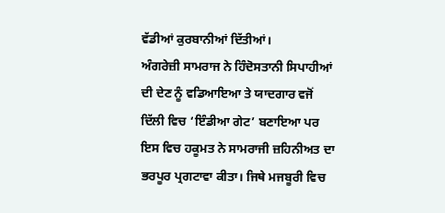ਵੱਡੀਆਂ ਕੁਰਬਾਨੀਆਂ ਦਿੱਤੀਆਂ।
ਅੰਗਰੇਜ਼ੀ ਸਾਮਰਾਜ ਨੇ ਹਿੰਦੋਸਤਾਨੀ ਸਿਪਾਹੀਆਂ ਦੀ ਦੇਣ ਨੂੰ ਵਡਿਆਇਆ ਤੇ ਯਾਦਗਾਰ ਵਜੋਂ ਦਿੱਲੀ ਵਿਚ ‘ਇੰਡੀਆ ਗੇਟ’ ਬਣਾਇਆ ਪਰ ਇਸ ਵਿਚ ਹਕੂਮਤ ਨੇ ਸਾਮਰਾਜੀ ਜ਼ਹਿਨੀਅਤ ਦਾ ਭਰਪੂਰ ਪ੍ਰਗਟਾਵਾ ਕੀਤਾ। ਜਿਥੇ ਮਜਬੂਰੀ ਵਿਚ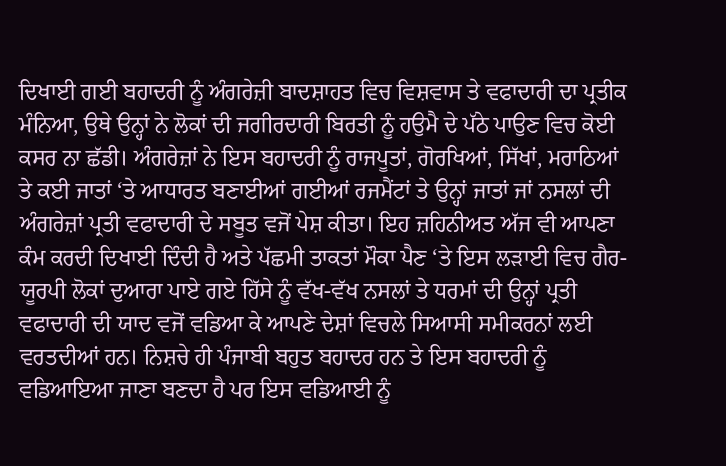ਦਿਖਾਈ ਗਈ ਬਹਾਦਰੀ ਨੂੰ ਅੰਗਰੇਜ਼ੀ ਬਾਦਸ਼ਾਹਤ ਵਿਚ ਵਿਸ਼ਵਾਸ ਤੇ ਵਫਾਦਾਰੀ ਦਾ ਪ੍ਰਤੀਕ ਮੰਨਿਆ, ਉਥੇ ਉਨ੍ਹਾਂ ਨੇ ਲੋਕਾਂ ਦੀ ਜਗੀਰਦਾਰੀ ਬਿਰਤੀ ਨੂੰ ਹਉਮੈ ਦੇ ਪੱਠੇ ਪਾਉਣ ਵਿਚ ਕੋਈ ਕਸਰ ਨਾ ਛੱਡੀ। ਅੰਗਰੇਜ਼ਾਂ ਨੇ ਇਸ ਬਹਾਦਰੀ ਨੂੰ ਰਾਜਪੂਤਾਂ, ਗੋਰਖਿਆਂ, ਸਿੱਖਾਂ, ਮਰਾਠਿਆਂ ਤੇ ਕਈ ਜਾਤਾਂ ‘ਤੇ ਆਧਾਰਤ ਬਣਾਈਆਂ ਗਈਆਂ ਰਜਮੈਂਟਾਂ ਤੇ ਉਨ੍ਹਾਂ ਜਾਤਾਂ ਜਾਂ ਨਸਲਾਂ ਦੀ ਅੰਗਰੇਜ਼ਾਂ ਪ੍ਰਤੀ ਵਫਾਦਾਰੀ ਦੇ ਸਬੂਤ ਵਜੋਂ ਪੇਸ਼ ਕੀਤਾ। ਇਹ ਜ਼ਹਿਨੀਅਤ ਅੱਜ ਵੀ ਆਪਣਾ ਕੰਮ ਕਰਦੀ ਦਿਖਾਈ ਦਿੰਦੀ ਹੈ ਅਤੇ ਪੱਛਮੀ ਤਾਕਤਾਂ ਮੌਕਾ ਪੈਣ ‘ਤੇ ਇਸ ਲੜਾਈ ਵਿਚ ਗੈਰ-ਯੂਰਪੀ ਲੋਕਾਂ ਦੁਆਰਾ ਪਾਏ ਗਏ ਹਿੱਸੇ ਨੂੰ ਵੱਖ-ਵੱਖ ਨਸਲਾਂ ਤੇ ਧਰਮਾਂ ਦੀ ਉਨ੍ਹਾਂ ਪ੍ਰਤੀ ਵਫਾਦਾਰੀ ਦੀ ਯਾਦ ਵਜੋਂ ਵਡਿਆ ਕੇ ਆਪਣੇ ਦੇਸ਼ਾਂ ਵਿਚਲੇ ਸਿਆਸੀ ਸਮੀਕਰਨਾਂ ਲਈ ਵਰਤਦੀਆਂ ਹਨ। ਨਿਸ਼ਚੇ ਹੀ ਪੰਜਾਬੀ ਬਹੁਤ ਬਹਾਦਰ ਹਨ ਤੇ ਇਸ ਬਹਾਦਰੀ ਨੂੰ ਵਡਿਆਇਆ ਜਾਣਾ ਬਣਦਾ ਹੈ ਪਰ ਇਸ ਵਡਿਆਈ ਨੂੰ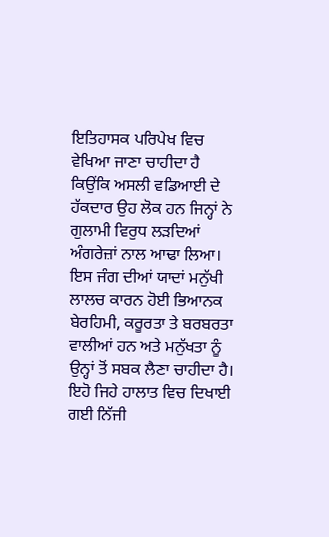ਇਤਿਹਾਸਕ ਪਰਿਪੇਖ ਵਿਚ ਵੇਖਿਆ ਜਾਣਾ ਚਾਹੀਦਾ ਹੈ ਕਿਉਂਕਿ ਅਸਲੀ ਵਡਿਆਈ ਦੇ ਹੱਕਦਾਰ ਉਹ ਲੋਕ ਹਨ ਜਿਨ੍ਹਾਂ ਨੇ ਗੁਲਾਮੀ ਵਿਰੁਧ ਲੜਦਿਆਂ ਅੰਗਰੇਜ਼ਾਂ ਨਾਲ ਆਢਾ ਲਿਆ।
ਇਸ ਜੰਗ ਦੀਆਂ ਯਾਦਾਂ ਮਨੁੱਖੀ ਲਾਲਚ ਕਾਰਨ ਹੋਈ ਭਿਆਨਕ ਬੇਰਹਿਮੀ, ਕਰੂਰਤਾ ਤੇ ਬਰਬਰਤਾ ਵਾਲੀਆਂ ਹਨ ਅਤੇ ਮਨੁੱਖਤਾ ਨੂੰ ਉਨ੍ਹਾਂ ਤੋਂ ਸਬਕ ਲੈਣਾ ਚਾਹੀਦਾ ਹੈ। ਇਹੋ ਜਿਹੇ ਹਾਲਾਤ ਵਿਚ ਦਿਖਾਈ ਗਈ ਨਿੱਜੀ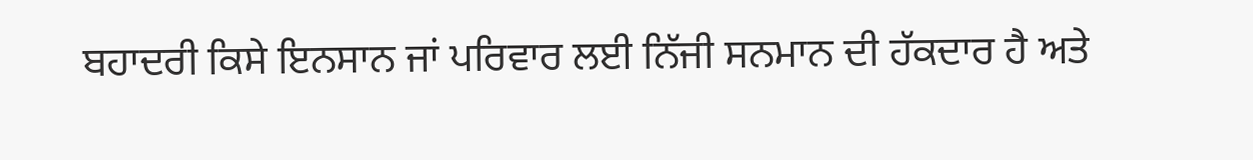ਬਹਾਦਰੀ ਕਿਸੇ ਇਨਸਾਨ ਜਾਂ ਪਰਿਵਾਰ ਲਈ ਨਿੱਜੀ ਸਨਮਾਨ ਦੀ ਹੱਕਦਾਰ ਹੈ ਅਤੇ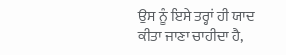ਉਸ ਨੂੰ ਇਸੇ ਤਰ੍ਹਾਂ ਹੀ ਯਾਦ ਕੀਤਾ ਜਾਣਾ ਚਾਹੀਦਾ ਹੈ,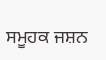ਸਮੂਹਕ ਜਸ਼ਨ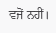ਵਜੋਂ ਨਹੀਂ।